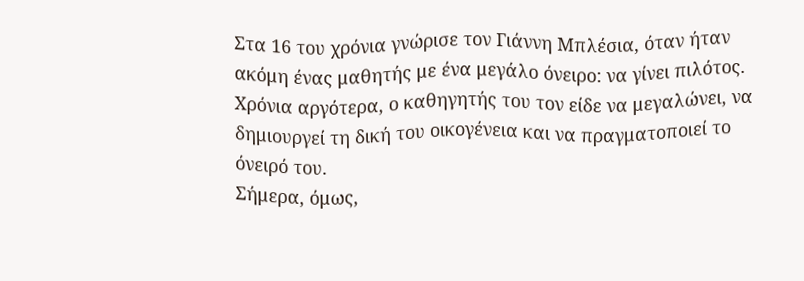Στα 16 του χρόνια γνώρισε τον Γιάννη Μπλέσια, όταν ήταν ακόμη ένας μαθητής με ένα μεγάλο όνειρο: να γίνει πιλότος. Χρόνια αργότερα, ο καθηγητής του τον είδε να μεγαλώνει, να δημιουργεί τη δική του οικογένεια και να πραγματοποιεί το όνειρό του.
Σήμερα, όμως,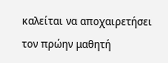καλείται να αποχαιρετήσει τον πρώην μαθητή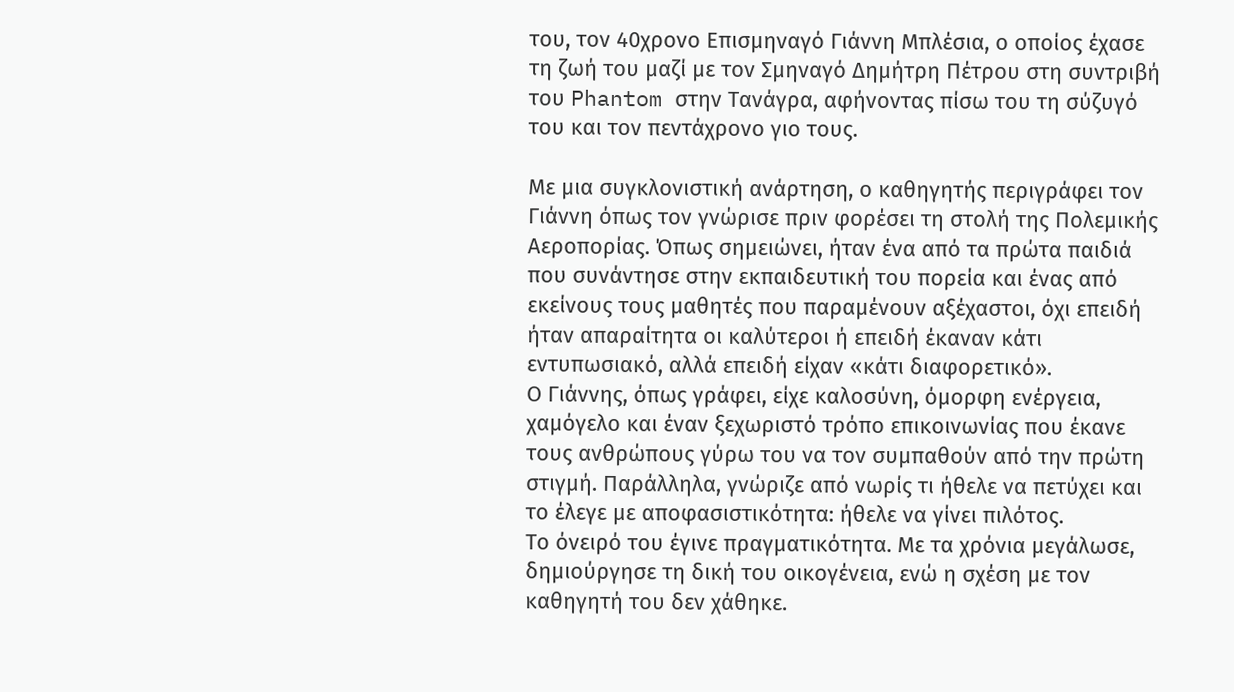του, τον 40χρονο Επισμηναγό Γιάννη Μπλέσια, ο οποίος έχασε τη ζωή του μαζί με τον Σμηναγό Δημήτρη Πέτρου στη συντριβή του Phantom στην Τανάγρα, αφήνοντας πίσω του τη σύζυγό του και τον πεντάχρονο γιο τους.

Με μια συγκλονιστική ανάρτηση, ο καθηγητής περιγράφει τον Γιάννη όπως τον γνώρισε πριν φορέσει τη στολή της Πολεμικής Αεροπορίας. Όπως σημειώνει, ήταν ένα από τα πρώτα παιδιά που συνάντησε στην εκπαιδευτική του πορεία και ένας από εκείνους τους μαθητές που παραμένουν αξέχαστοι, όχι επειδή ήταν απαραίτητα οι καλύτεροι ή επειδή έκαναν κάτι εντυπωσιακό, αλλά επειδή είχαν «κάτι διαφορετικό».
Ο Γιάννης, όπως γράφει, είχε καλοσύνη, όμορφη ενέργεια, χαμόγελο και έναν ξεχωριστό τρόπο επικοινωνίας που έκανε τους ανθρώπους γύρω του να τον συμπαθούν από την πρώτη στιγμή. Παράλληλα, γνώριζε από νωρίς τι ήθελε να πετύχει και το έλεγε με αποφασιστικότητα: ήθελε να γίνει πιλότος.
Το όνειρό του έγινε πραγματικότητα. Με τα χρόνια μεγάλωσε, δημιούργησε τη δική του οικογένεια, ενώ η σχέση με τον καθηγητή του δεν χάθηκε.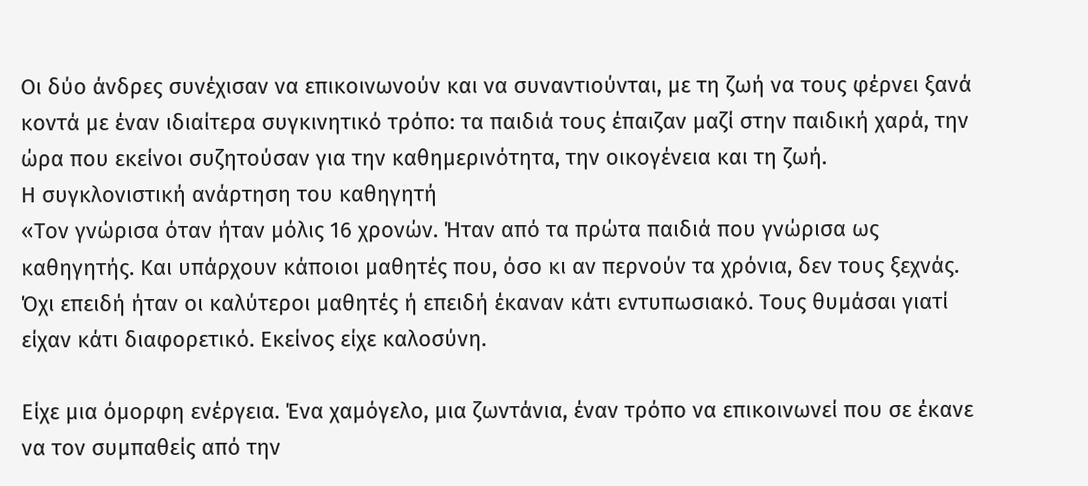Οι δύο άνδρες συνέχισαν να επικοινωνούν και να συναντιούνται, με τη ζωή να τους φέρνει ξανά κοντά με έναν ιδιαίτερα συγκινητικό τρόπο: τα παιδιά τους έπαιζαν μαζί στην παιδική χαρά, την ώρα που εκείνοι συζητούσαν για την καθημερινότητα, την οικογένεια και τη ζωή.
Η συγκλονιστική ανάρτηση του καθηγητή
«Τον γνώρισα όταν ήταν μόλις 16 χρονών. Ήταν από τα πρώτα παιδιά που γνώρισα ως καθηγητής. Και υπάρχουν κάποιοι μαθητές που, όσο κι αν περνούν τα χρόνια, δεν τους ξεχνάς. Όχι επειδή ήταν οι καλύτεροι μαθητές ή επειδή έκαναν κάτι εντυπωσιακό. Τους θυμάσαι γιατί είχαν κάτι διαφορετικό. Εκείνος είχε καλοσύνη.

Είχε μια όμορφη ενέργεια. Ένα χαμόγελο, μια ζωντάνια, έναν τρόπο να επικοινωνεί που σε έκανε να τον συμπαθείς από την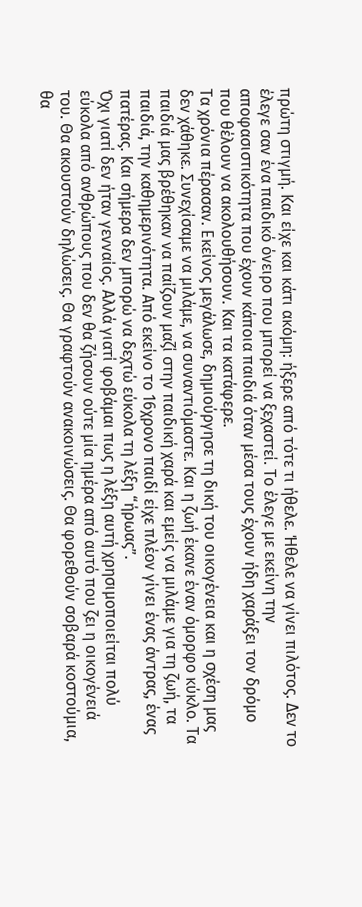πρώτη στιγμή. Και είχε και κάτι ακόμη: ήξερε από τότε τι ήθελε. Ήθελε να γίνει πιλότος. Δεν το έλεγε σαν ένα παιδικό όνειρο που μπορεί να ξεχαστεί. Το έλεγε με εκείνη την αποφασιστικότητα που έχουν κάποια παιδιά όταν μέσα τους έχουν ήδη χαράξει τον δρόμο που θέλουν να ακολουθήσουν. Και τα κατάφερε.
Τα χρόνια πέρασαν. Εκείνος μεγάλωσε, δημιούργησε τη δική του οικογένεια και η σχέση μας δεν χάθηκε. Συνεχίσαμε να μιλάμε, να συναντιόμαστε. Και η ζωή έκανε έναν όμορφο κύκλο. Τα παιδιά μας βρέθηκαν να παίζουν μαζί στην παιδική χαρά και εμείς να μιλάμε για τη ζωή, τα παιδιά, την καθημερινότητα. Από εκείνο το 16χρονο παιδί είχε πλέον γίνει ένας άντρας, ένας πατέρας. Και σήμερα δεν μπορώ να δεχτώ εύκολα τη λέξη “ήρωας”.
Όχι γιατί δεν ήταν γενναίος. Αλλά γιατί φοβάμαι πως η λέξη αυτή χρησιμοποιείται πολύ εύκολα από ανθρώπους που δεν θα ζήσουν ούτε μία ημέρα από αυτό που ζει η οικογένειά του. Θα ακουστούν δηλώσεις. Θα γραφτούν ανακοινώσεις. Θα φορεθούν σοβαρά κοστούμια, θα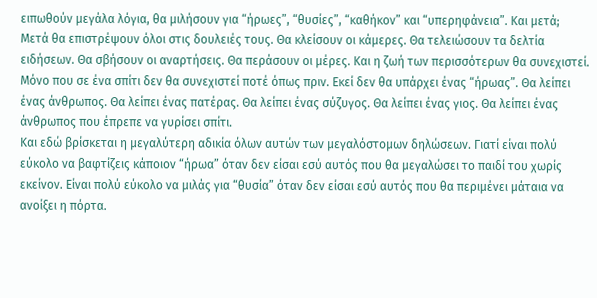ειπωθούν μεγάλα λόγια, θα μιλήσουν για “ήρωες”, “θυσίες”, “καθήκον” και “υπερηφάνεια”. Και μετά;
Μετά θα επιστρέψουν όλοι στις δουλειές τους. Θα κλείσουν οι κάμερες. Θα τελειώσουν τα δελτία ειδήσεων. Θα σβήσουν οι αναρτήσεις. Θα περάσουν οι μέρες. Και η ζωή των περισσότερων θα συνεχιστεί. Μόνο που σε ένα σπίτι δεν θα συνεχιστεί ποτέ όπως πριν. Εκεί δεν θα υπάρχει ένας “ήρωας”. Θα λείπει ένας άνθρωπος. Θα λείπει ένας πατέρας. Θα λείπει ένας σύζυγος. Θα λείπει ένας γιος. Θα λείπει ένας άνθρωπος που έπρεπε να γυρίσει σπίτι.
Και εδώ βρίσκεται η μεγαλύτερη αδικία όλων αυτών των μεγαλόστομων δηλώσεων. Γιατί είναι πολύ εύκολο να βαφτίζεις κάποιον “ήρωα” όταν δεν είσαι εσύ αυτός που θα μεγαλώσει το παιδί του χωρίς εκείνον. Είναι πολύ εύκολο να μιλάς για “θυσία” όταν δεν είσαι εσύ αυτός που θα περιμένει μάταια να ανοίξει η πόρτα.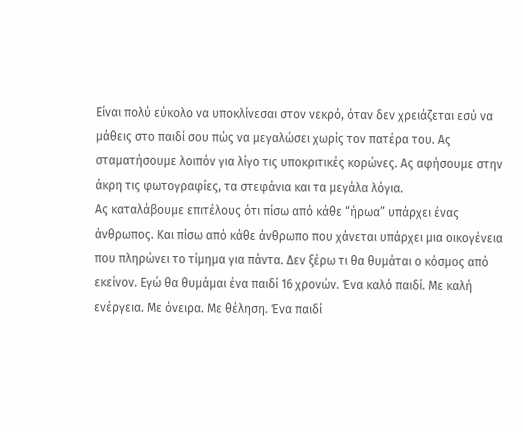Είναι πολύ εύκολο να υποκλίνεσαι στον νεκρό, όταν δεν χρειάζεται εσύ να μάθεις στο παιδί σου πώς να μεγαλώσει χωρίς τον πατέρα του. Ας σταματήσουμε λοιπόν για λίγο τις υποκριτικές κορώνες. Ας αφήσουμε στην άκρη τις φωτογραφίες, τα στεφάνια και τα μεγάλα λόγια.
Ας καταλάβουμε επιτέλους ότι πίσω από κάθε “ήρωα” υπάρχει ένας άνθρωπος. Και πίσω από κάθε άνθρωπο που χάνεται υπάρχει μια οικογένεια που πληρώνει το τίμημα για πάντα. Δεν ξέρω τι θα θυμάται ο κόσμος από εκείνον. Εγώ θα θυμάμαι ένα παιδί 16 χρονών. Ένα καλό παιδί. Με καλή ενέργεια. Με όνειρα. Με θέληση. Ένα παιδί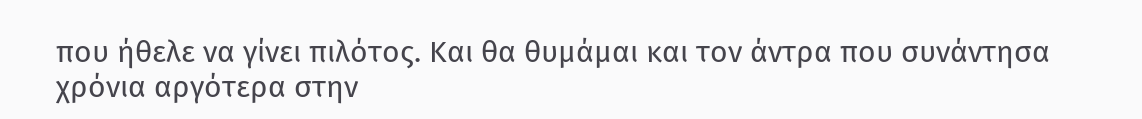που ήθελε να γίνει πιλότος. Και θα θυμάμαι και τον άντρα που συνάντησα χρόνια αργότερα στην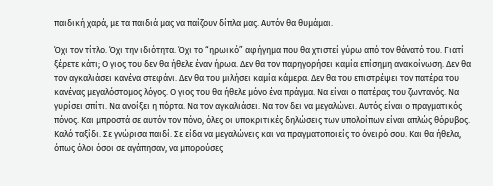παιδική χαρά, με τα παιδιά μας να παίζουν δίπλα μας. Αυτόν θα θυμάμαι.

Όχι τον τίτλο. Όχι την ιδιότητα. Όχι το “ηρωικό” αφήγημα που θα χτιστεί γύρω από τον θάνατό του. Γιατί ξέρετε κάτι; Ο γιος του δεν θα ήθελε έναν ήρωα. Δεν θα τον παρηγορήσει καμία επίσημη ανακοίνωση. Δεν θα τον αγκαλιάσει κανένα στεφάνι. Δεν θα του μιλήσει καμία κάμερα. Δεν θα του επιστρέψει τον πατέρα του κανένας μεγαλόστομος λόγος. Ο γιος του θα ήθελε μόνο ένα πράγμα. Να είναι ο πατέρας του ζωντανός. Να γυρίσει σπίτι. Να ανοίξει η πόρτα. Να τον αγκαλιάσει. Να τον δει να μεγαλώνει. Αυτός είναι ο πραγματικός πόνος. Και μπροστά σε αυτόν τον πόνο, όλες οι υποκριτικές δηλώσεις των υπολοίπων είναι απλώς θόρυβος.
Καλό ταξίδι. Σε γνώρισα παιδί. Σε είδα να μεγαλώνεις και να πραγματοποιείς το όνειρό σου. Και θα ήθελα, όπως όλοι όσοι σε αγάπησαν, να μπορούσες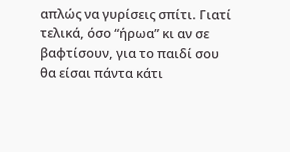απλώς να γυρίσεις σπίτι. Γιατί τελικά, όσο “ήρωα” κι αν σε βαφτίσουν, για το παιδί σου θα είσαι πάντα κάτι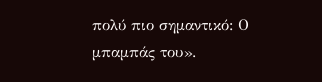πολύ πιο σημαντικό: Ο μπαμπάς του».